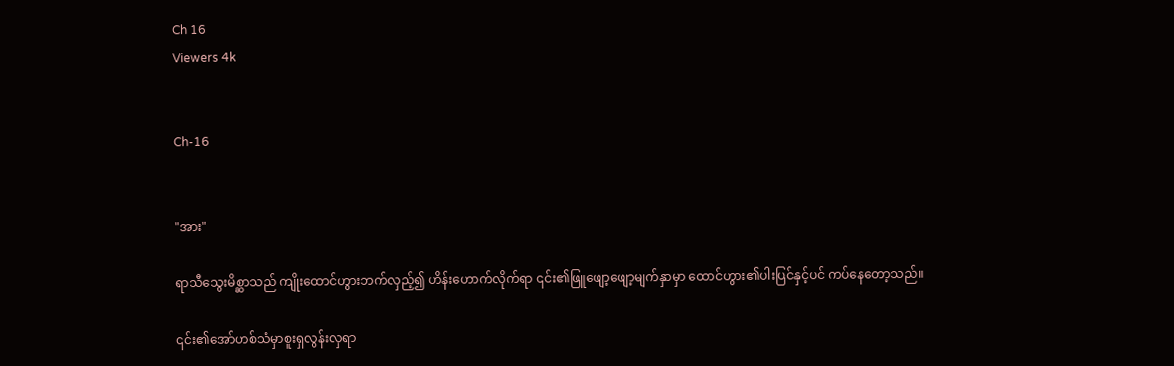Ch 16
Viewers 4k


Ch-16


"အား"

ရာသီသွေးမိစ္ဆာသည် ကျိုးထောင်ဟွားဘက်လှည့်၍ ဟိန်းဟောက်လိုက်ရာ ၎င်း၏ဖြူဖျော့ဖျော့မျက်နှာမှာ ထောင်ဟွား၏ပါးပြင်နှင့်ပင် ကပ်နေတော့သည်။

၎င်း၏အော်ဟစ်သံမှာစူးရှလွန်းလှရာ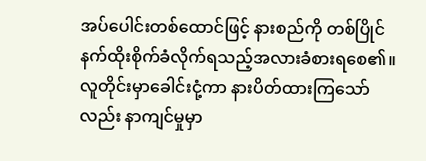အပ်ပေါင်းတစ်ထောင်ဖြင့် နားစည်ကို တစ်ပြိုင်နက်ထိုးစိုက်ခံလိုက်ရသည့်အလားခံစားရစေ၏။လူတိုင်းမှာခေါင်းငုံ့ကာ နားပိတ်ထားကြသော်လည်း နာကျင်မှုမှာ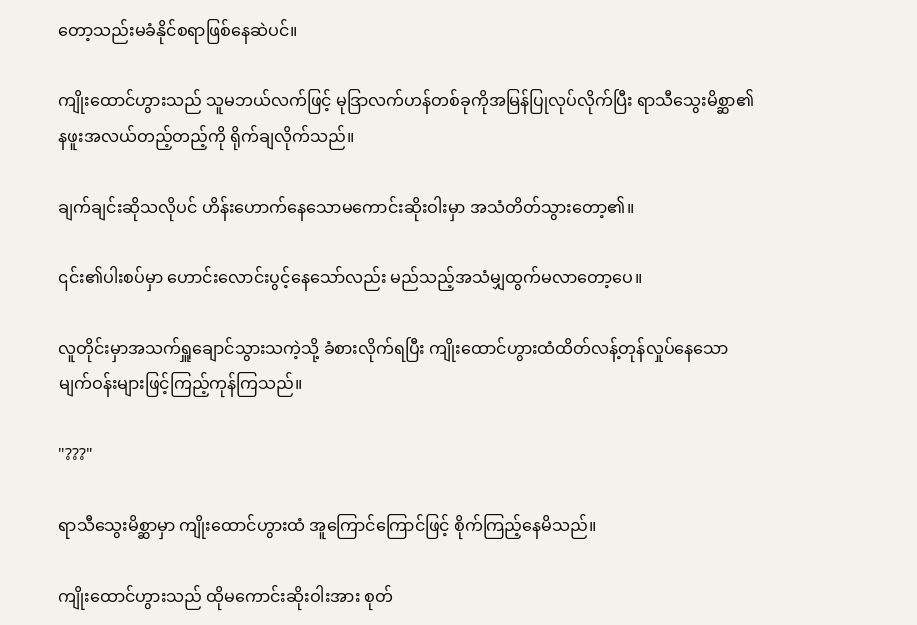တော့သည်းမခံနိုင်စရာဖြစ်နေဆဲပင်။

ကျိုးထောင်ဟွားသည် သူမဘယ်လက်ဖြင့် မုဒြာလက်ဟန်တစ်ခုကိုအမြန်ပြုလုပ်လိုက်ပြီး ရာသီသွေးမိစ္ဆာ၏နဖူးအလယ်တည့်တည့်ကို ရိုက်ချလိုက်သည်။

ချက်ချင်းဆိုသလိုပင် ဟိန်းဟောက်နေသောမကောင်းဆိုးဝါးမှာ အသံတိတ်သွားတော့၏။

၎င်း၏ပါးစပ်မှာ ဟောင်းလောင်းပွင့်နေသော်လည်း မည်သည့်အသံမျှထွက်မလာတော့ပေ။

လူတိုင်းမှာအသက်ရှူချောင်သွားသကဲ့သို့ ခံစားလိုက်ရပြီး ကျိုးထောင်ဟွားထံထိတ်လန့်တုန်လှုပ်နေသော မျက်ဝန်းများဖြင့်ကြည့်ကုန်ကြသည်။

"???"

ရာသီသွေးမိစ္ဆာမှာ ကျိုးထောင်ဟွားထံ အူကြောင်‌ကြောင်ဖြင့် စိုက်ကြည့်နေမိသည်။

ကျိုးထောင်ဟွားသည် ထိုမကောင်းဆိုးဝါးအား စုတ်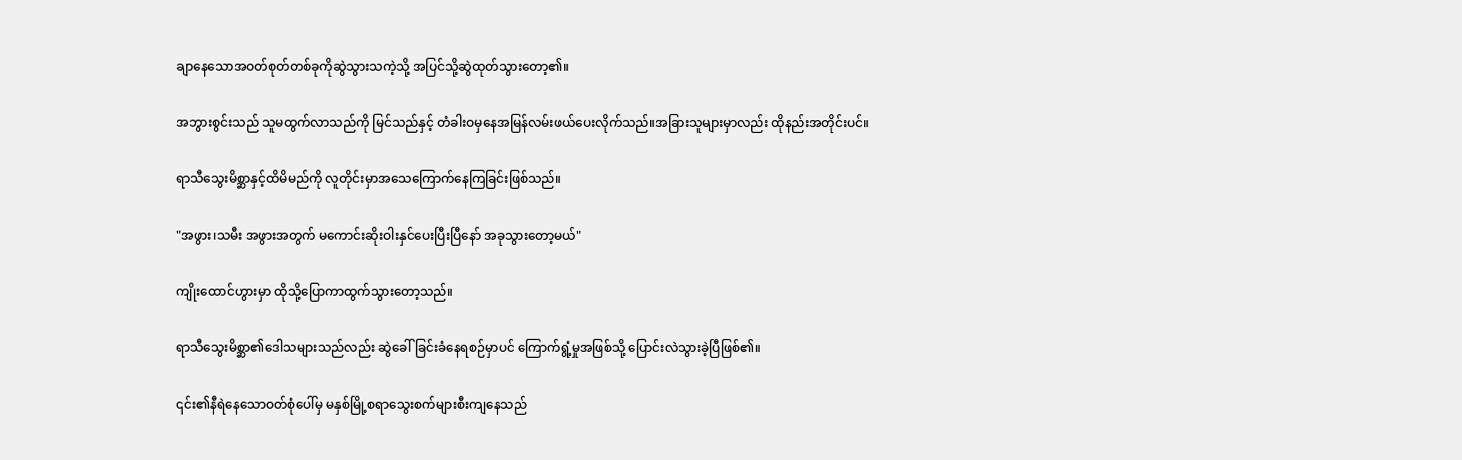ချာနေသောအဝတ်စုတ်တစ်ခုကိုဆွဲသွားသကဲ့သို့ အပြင်သို့ဆွဲထုတ်သွားတော့၏။

အဘွားစွင်းသည် သူမထွက်လာသည်ကို မြင်သည်နှင့် တံခါးဝမှနေအမြန်လမ်းဖယ်ပေးလိုက်သည်။အခြားသူများမှာလည်း ထိုနည်းအတိုင်းပင်။

ရာသီသွေးမိစ္ဆာနှင့်ထိမိမည်ကို လူတိုင်းမှာအသေကြောက်နေကြခြင်းဖြစ်သည်။

"အဖွား၊သမီး အဖွားအတွက် မကောင်းဆိုးဝါးနှင်ပေးပြီးပြီနော် အခုသွားတော့မယ်"

ကျိုးထောင်ဟွားမှာ ထိုသို့ပြောကာထွက်သွားတော့သည်။

ရာသီသွေးမိစ္ဆာ၏ဒေါသများသည်လည်း ဆွဲခေါ်ခြင်းခံနေရစဉ်မှာပင် ကြောက်ရွံ့မှုအဖြစ်သို့ ပြောင်းလဲသွားခဲ့ပြီဖြစ်၏။

၎င်း၏နီရဲနေသောဝတ်စုံပေါ်မှ မနှစ်မြို့စရာသွေးစက်များစီးကျနေသည်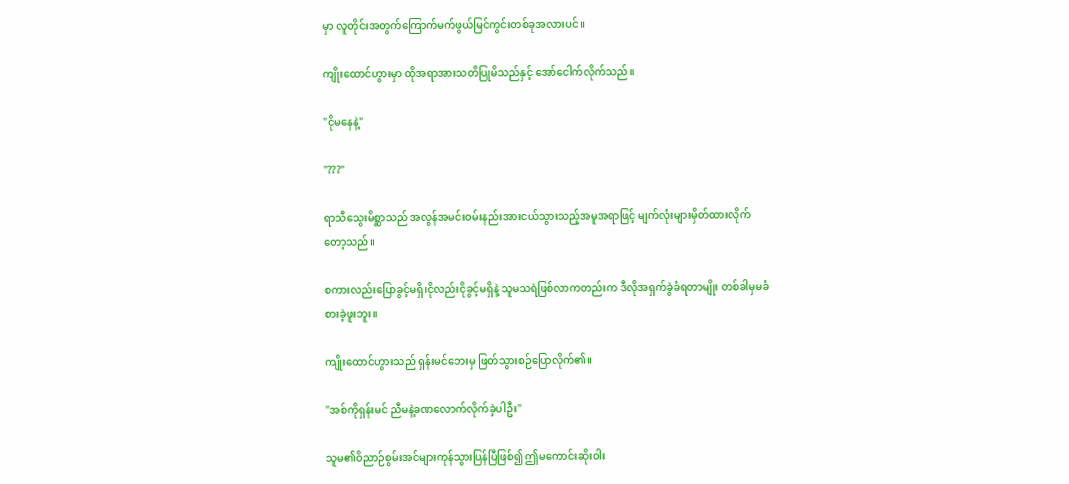မှာ လူတိုင်းအတွက်ကြောက်မက်ဖွယ်မြင်ကွင်းတစ်ခုအလားပင်။

ကျိုးထောင်ဟွားမှာ ထိုအရာအားသတိပြုမိသည်နှင့် အော်ငေါက်လိုက်သည်။

"ငိုမနေနဲ့"

"???"

ရာသီသွေးမိစ္ဆာသည် အလွန်အမင်းဝမ်းနည်းအားငယ်သွားသည့်အမူအရာဖြင့် မျက်လုံးများမှိတ်ထားလိုက်တော့သည်။

စကားလည်းပြောခွင့်မရှိ၊ငိုလည်းငိုခွင့်မရှိနဲ့ သူမသရဲဖြစ်လာကတည်းက ဒီလိုအရှက်ခွဲခံရတာမျိုး တစ်ခါမှမခံစားခဲ့ဖူးဘူး။

ကျိုးထောင်ဟွားသည် ရှန်းမင်ဘေးမှ ဖြတ်သွားစဉ်ပြောလိုက်၏။

"အစ်ကိုရှန်းမင် ညီမနဲ့ခဏလောက်လိုက်ခဲ့ပါဦး"

သူမ၏ဝိညာဉ်စွမ်းအင်များကုန်သွားပြန်ပြီဖြစ်၍ ဤမကောင်းဆိုးဝါး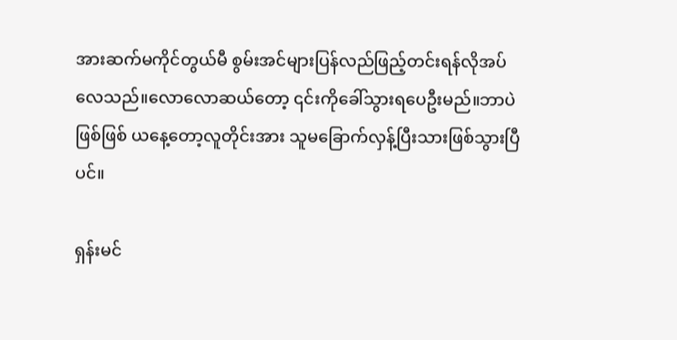အားဆက်မကိုင်တွယ်မီ စွမ်းအင်များပြန်လည်ဖြည့်တင်းရန်လိုအပ်လေသည်။လောလောဆယ်တော့ ၎င်းကိုခေါ်သွားရပေဦးမည်။ဘာပဲဖြစ်ဖြစ် ယနေ့တော့လူတိုင်းအား သူမခြောက်လှန့်ပြီးသားဖြစ်သွားပြီပင်။

ရှန်းမင်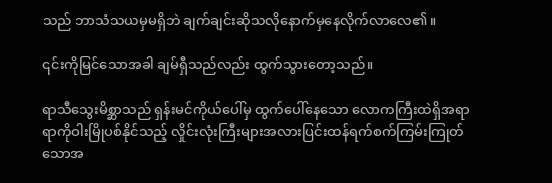သည် ဘာသံသယမှမရှိဘဲ ချက်ချင်းဆိုသလိုနောက်မှနေလိုက်လာလေ၏။

၎င်းကိုမြင်သောအခါ ချမ်ရှီသည်လည်း ထွက်သွားတော့သည်။

ရာသီသွေးမိစ္ဆာသည် ရှန်းမင်ကိုယ်ပေါ်မှ ထွက်ပေါ်နေသော လောကကြီးထဲရှိအရာရာကိုဝါးမြိုပစ်နိုင်သည့် လှိုင်းလုံးကြီးများအလားပြင်းထန်ရက်စက်ကြမ်းကြုတ်သောအ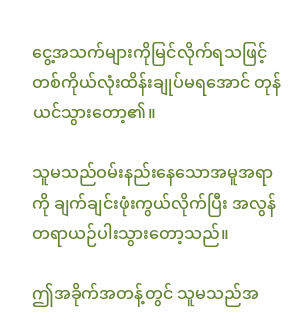ငွေ့အသက်များကိုမြင်လိုက်ရသဖြင့် တစ်ကိုယ်လုံးထိန်းချုပ်မရအောင် တုန်ယင်သွားတော့၏။

သူမသည်ဝမ်းနည်းနေသောအမူအရာကို ချက်ချင်းဖုံးကွယ်လိုက်ပြီး အလွန်တရာယဉ်ပါးသွားတော့သည်။

ဤအခိုက်အတန့်တွင် သူမသည်အ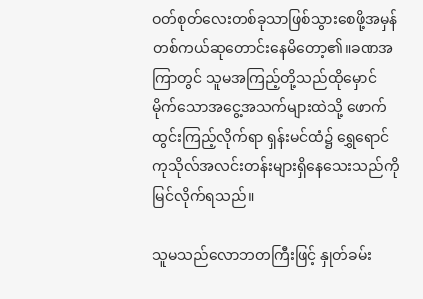ဝတ်စုတ်လေးတစ်ခုသာဖြစ်သွားစေဖို့အမှန်တစ်ကယ်ဆုတောင်းနေမိတော့၏။ခဏအကြာတွင် သူမအကြည့်တို့သည်ထိုမှောင်မိုက်သောအငွေ့အသက်များထဲသို့ ဖောက်ထွင်းကြည့်လိုက်ရာ ရှန်းမင်ထံ၌ ရွှေရောင်ကုသိုလ်အလင်းတန်းများရှိနေသေးသည်ကို မြင်လိုက်ရသည်။

သူမသည်လောဘတကြီးဖြင့် နှုတ်ခမ်း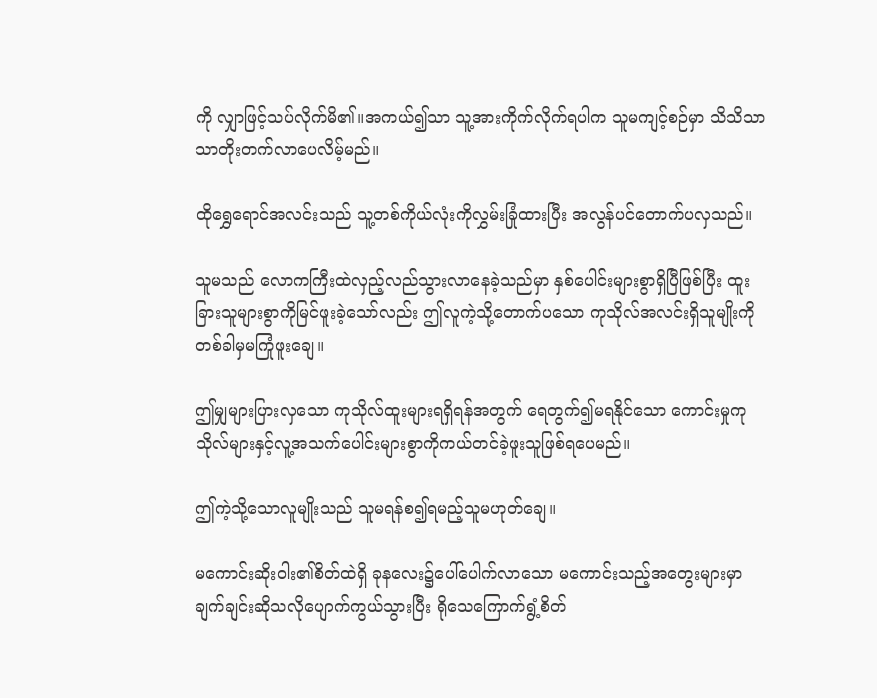ကို လျှာဖြင့်သပ်လိုက်မိ၏။အကယ်၍သာ သူ့အားကိုက်လိုက်ရပါက သူမကျင့်စဉ်မှာ သိသိသာသာတိုးတက်လာပေလိမ့်မည်။

ထိုရွှေရောင်အလင်းသည် သူ့တစ်ကိုယ်လုံးကိုလွှမ်းခြုံထားပြီး အလွန်ပင်တောက်ပလှသည်။

သူမသည် လောကကြီးထဲလှည့်လည်သွားလာနေခဲ့သည်မှာ နှစ်ပေါင်းများစွာရှိပြီဖြစ်ပြီး ထူးခြားသူများစွာကိုမြင်ဖူးခဲ့သော်လည်း ဤလူကဲ့သို့တောက်ပသော ကုသိုလ်အလင်းရှိသူမျိုးကို တစ်ခါမှမကြုံဖူးချေ။

ဤမျှများပြားလှသော ကုသိုလ်ထူးများရရှိရန်အတွက် ရေတွက်၍မရနိုင်သော ကောင်းမှုကုသိုလ်များနှင့်လူ့အသက်ပေါင်းများစွာကိုကယ်တင်ခဲ့ဖူးသူဖြစ်ရပေမည်။

ဤကဲ့သို့သောလူမျိုးသည် သူမရန်စ၍ရမည့်သူမဟုတ်ချေ။

မကောင်းဆိုးဝါး၏စိတ်ထဲရှိ ခုနလေး၌ပေါ်ပေါက်လာသော မကောင်းသည့်အတွေးများမှာ ချက်ချင်းဆိုသလိုပျောက်ကွယ်သွားပြီး ရိုသေကြောက်ရွံ့စိတ်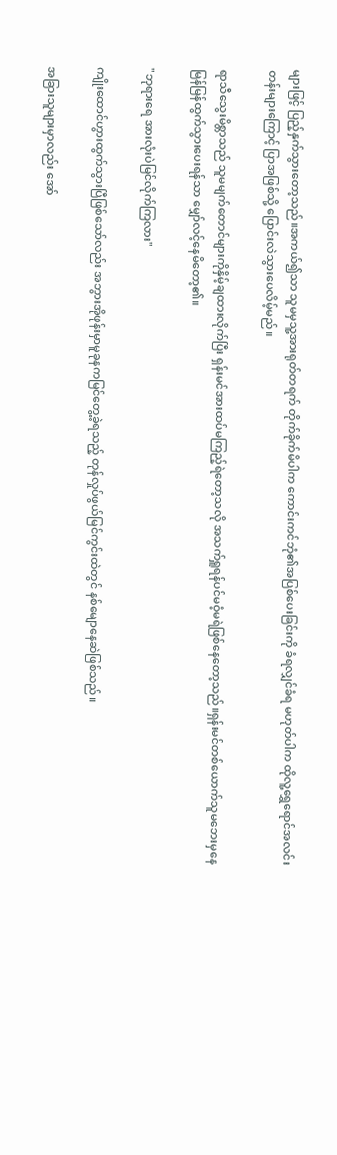များဖြင့် ပြည့်နှက်သွားတော့သည်။အကယ်၍သာ သူမမှသူ့အားရုတ်တရက် တိုက်ခိုက်မိပါက ကောင်းကင်ဘုံ၏အပြစ်ပေးခြင်းကို ခံရလျှင်ခံရ မဟုတ်ပါက ထိုလူ့ရွှေရောင်အလင်းတန်းများကြောင့် ပြာအဖြစ်သို့ ပြောင်းလဲသွားပေလိမ့်မည်။

ရာသီသွေးမိစ္တာသည် သူမမျက်တောင်များကိုနှိမ့်ချထားလိုက်ပြီး ရှန်းမင်အားထပ်မကြည့်ရဲတော့သလို အသက်ရှူရန်ပင်မဝံ့မရဲဖြစ်နေတော့သည်။ရှန်းမင်တစ်ယောက်သူမဘေးမှနေ မြန်မြန်ထွက်သွားပေးရန်သာ မျှော်လင့်နေမိတော့၏။

"ဘုရားရေ အားလုံးပဲမြင်လိုက်ကြလား"

ကျိုးထောင်ဟွားထွက်သွားပြီဖြစ်သော်လည်း အဘွားအိုဖုန်းမှာမူခုနကမြင်တွေ့ခဲ့ရသည့် တုန်လှုပ်ဖွယ်မြင်ကွင်းထဲတွင် နစ်မျောနေဆဲဖြစ်သည်။

အခြားသူများမှာလည်း အော်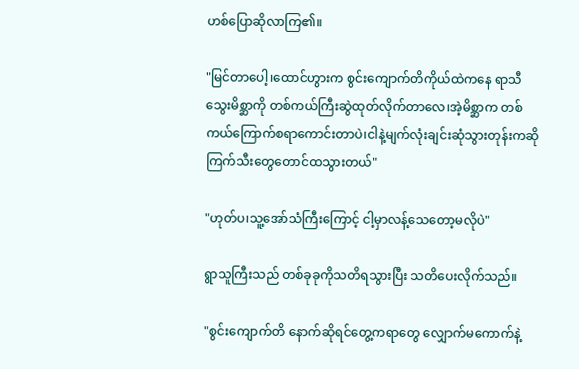ဟစ်ပြောဆိုလာကြ၏။

"မြင်တာပေါ့၊ထောင်ဟွားက စွင်းကျောက်တိကိုယ်ထဲကနေ ရာသီသွေးမိစ္ဆာကို တစ်ကယ်ကြီးဆွဲထုတ်လိုက်တာလေ၊အဲ့မိစ္ဆာက တစ်ကယ်ကြောက်စရာကောင်းတာပဲ၊ငါနဲ့မျက်လုံးချင်းဆုံသွားတုန်းကဆို ကြက်သီးတွေတောင်ထသွားတယ်"

"ဟုတ်ပ၊သူ့အော်သံကြီးကြောင့် ငါ့မှာလန့်သေတော့မလိုပဲ"

ရွာသူကြီးသည် တစ်ခုခုကိုသတိရသွားပြီး သတိပေးလိုက်သည်။

"စွင်းကျောက်တိ နောက်ဆိုရင်တွေ့ကရာတွေ လျှောက်မကောက်နဲ့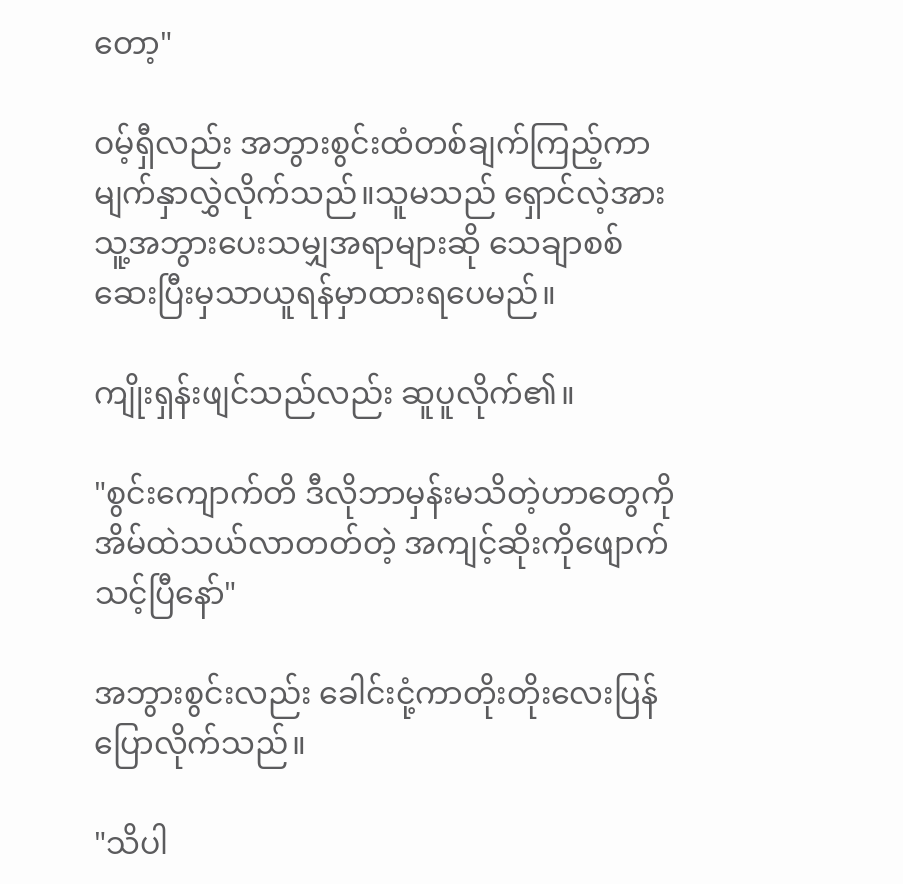တော့"

ဝမ့်ရှီလည်း အဘွားစွင်းထံတစ်ချက်ကြည့်ကာ မျက်နှာလွှဲလိုက်သည်။သူမသည် ရှောင်လဲ့အား သူ့အဘွားပေးသမျှအရာများဆို သေချာစစ်ဆေးပြီးမှသာယူရန်မှာထားရပေမည်။

ကျိုးရှန်းဖျင်သည်လည်း ဆူပူလိုက်၏။

"စွင်းကျောက်တိ ဒီလိုဘာမှန်းမသိတဲ့ဟာတွေကို အိမ်ထဲသယ်လာတတ်တဲ့ အကျင့်ဆိုးကိုဖျောက်သင့်ပြီနော်"

အဘွားစွင်းလည်း ခေါင်းငုံ့ကာတိုးတိုးလေးပြန်ပြောလိုက်သည်။

"သိပါ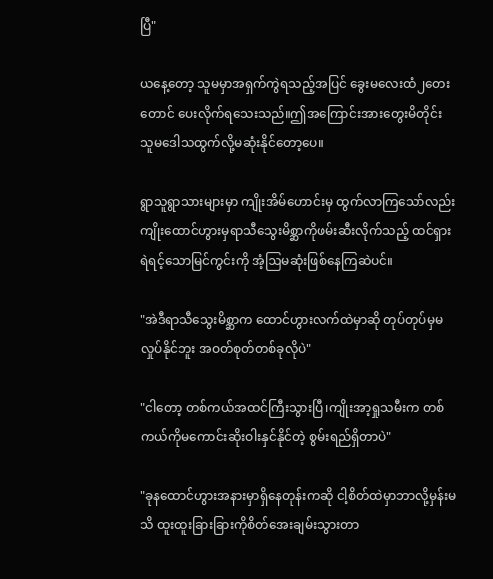ပြီ"

ယနေ့တော့ သူမမှာအရှက်ကွဲရသည့်အပြင် ခွေးမလေးထံ၂တေးတောင် ပေးလိုက်ရသေးသည်။ဤအကြောင်းအားတွေးမိတိုင်း သူမဒေါသထွက်လို့မဆုံးနိုင်တော့ပေ။

ရွာသူရွာသားများမှာ ကျိုးအိမ်ဟောင်းမှ ထွက်လာကြသော်လည်း ကျိုးထောင်ဟွားမှရာသီသွေးမိစ္ဆာကိုဖမ်းဆီးလိုက်သည့် ထင်ရှားရဲရင့်သောမြင်ကွင်းကို အံ့ဩမဆုံးဖြစ်နေကြဆဲပင်။

"အဲဒီရာသီသွေးမိစ္ဆာက ထောင်ဟွားလက်ထဲမှာဆို တုပ်တုပ်မှမလှုပ်နိုင်ဘူး အဝတ်စုတ်တစ်ခုလိုပဲ"

"ငါတော့ တစ်ကယ်အထင်ကြီးသွားပြီ၊ကျိုးအာ့ရှုသမီးက တစ်ကယ်ကိုမကောင်းဆိုးဝါးနှင်နိုင်တဲ့ စွမ်းရည်ရှိတာပဲ"

"ခုနထောင်ဟွားအနားမှာရှိနေတုန်းကဆို ငါ့စိတ်ထဲမှာဘာလို့မှန်းမသိ ထူးထူးခြားခြားကိုစိတ်အေးချမ်းသွားတာ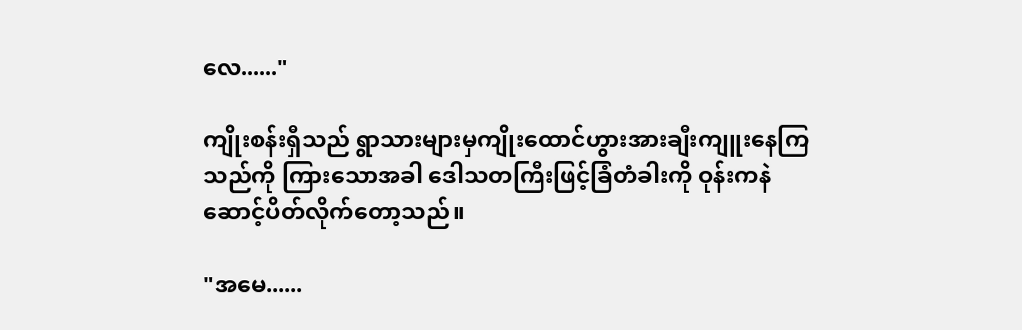လေ......"

ကျိုးစန်းရှီသည် ရွာသားများမှကျိုးထောင်ဟွားအားချီးကျူးနေကြသည်ကို ကြားသောအခါ ဒေါသတကြီးဖြင့်ခြံတံခါးကို ဝုန်းကနဲဆောင့်ပိတ်လိုက်တော့သည်။

"အမေ......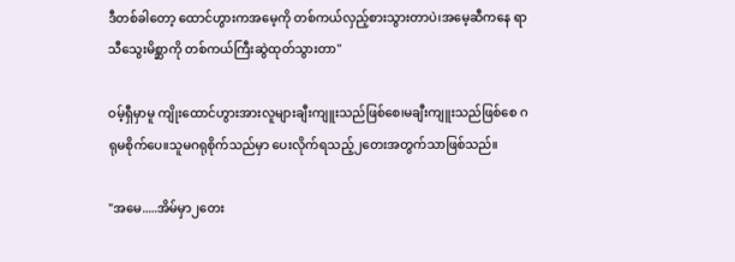ဒီတစ်ခါတော့ ထောင်ဟွားကအမေ့ကို တစ်ကယ်လှည့်စားသွားတာပဲ၊အမေ့ဆီကနေ ရာသီသွေးမိစ္ဆာကို တစ်ကယ်ကြီးဆွဲထုတ်သွားတာ"

ဝမ့်ရှီမှာမူ ကျိုးထောင်ဟွားအားလူများချီးကျူးသည်ဖြစ်စေ၊မချီးကျူးသည်ဖြစ်စေ ဂရုမစိုက်ပေ။သူမဂရုစိုက်သည်မှာ ပေးလိုက်ရသည့်၂တေးအတွက်သာဖြစ်သည်။

"အမေ.....အိမ်မှာ၂တေး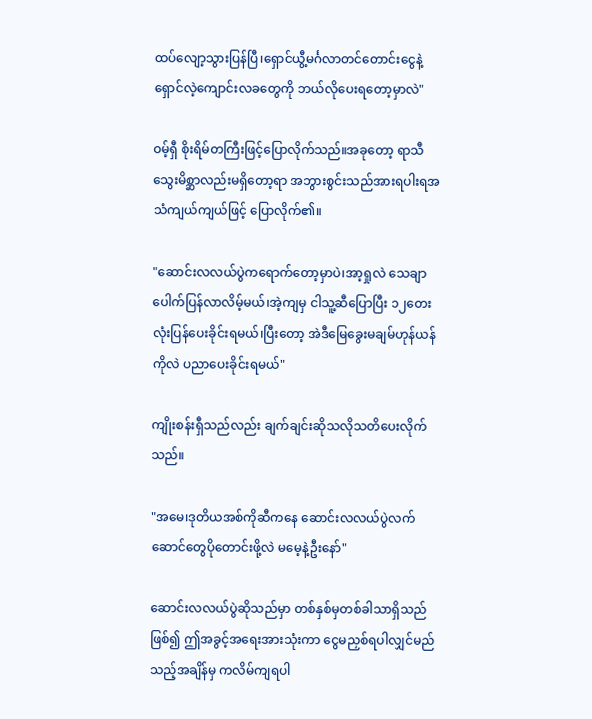ထပ်လျော့သွားပြန်ပြီ၊ရှောင်ယွီ့မင်္ဂလာတင်တောင်းငွေနဲ့ ရှောင်လဲ့ကျောင်းလခတွေကို ဘယ်လိုပေးရတော့မှာလဲ"

ဝမ့်ရှီ စိုးရိမ်တကြီးဖြင့်ပြောလိုက်သည်။အခုတော့ ရာသီသွေးမိစ္ဆာလည်းမရှိတော့ရာ အဘွားစွင်းသည်အားရပါးရအသံကျယ်ကျယ်ဖြင့် ပြောလိုက်၏။

"ဆောင်းလလယ်ပွဲကရောက်တော့မှာပဲ၊အာ့ရှုလဲ သေချာပေါက်ပြန်လာလိမ့်မယ်၊အဲ့ကျမှ ငါသူ့ဆီပြောပြီး ၁၂‌တေးလုံးပြန်ပေးခိုင်းရမယ်၊ပြီးတော့ အဲဒီမြေခွေးမချမ်ဟုန်ယန်ကိုလဲ ပညာပေးခိုင်းရမယ်"

ကျိုးစန်းရှီသည်လည်း ချက်ချင်းဆိုသလိုသတိပေးလိုက်သည်။

"အမေ၊ဒုတိယအစ်ကိုဆီကနေ ဆောင်းလလယ်ပွဲလက်ဆောင်တွေပိုတောင်းဖို့လဲ မမေ့နဲ့ဦးနော်"

ဆောင်းလလယ်ပွဲဆိုသည်မှာ တစ်နှစ်မှတစ်ခါသာရှိသည်ဖြစ်၍ ဤအခွင့်အရေးအားသုံးကာ ငွေမညှစ်ရပါလျှင်မည်သည့်အချိန်မှ ကလိမ်ကျရပါ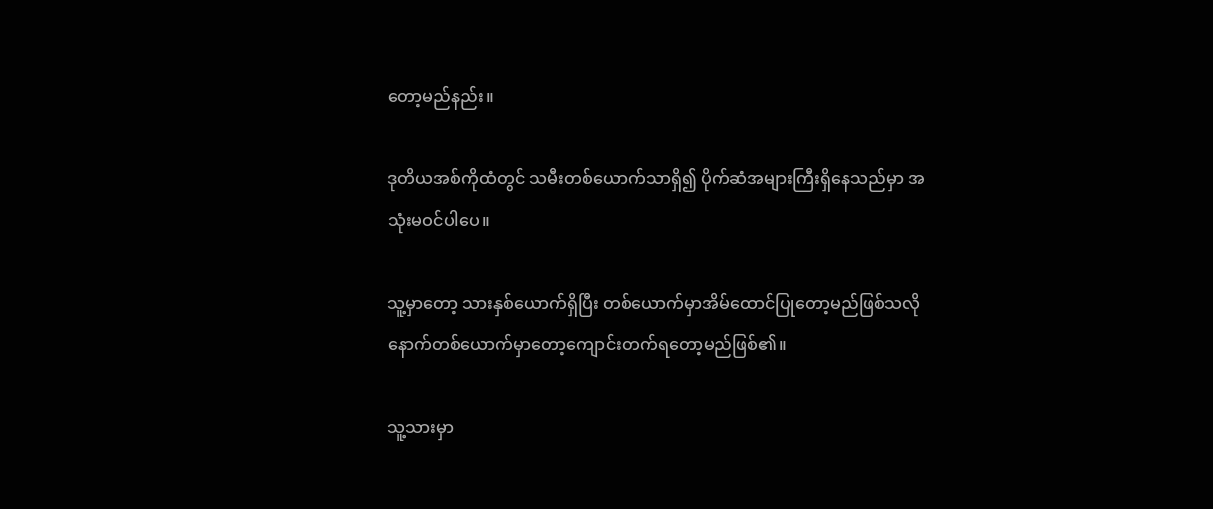တော့မည်နည်း။

ဒုတိယအစ်ကိုထံတွင် သမီးတစ်ယောက်သာရှိ၍ ပိုက်ဆံအများကြီးရှိနေသည်မှာ အသုံးမဝင်ပါပေ။

သူ့မှာတော့ သားနှစ်ယောက်ရှိပြီး တစ်ယောက်မှာအိမ်ထောင်ပြုတော့မည်ဖြစ်သလို နောက်တစ်ယောက်မှာတော့ကျောင်းတက်ရတော့မည်ဖြစ်၏။

သူ့သားမှာ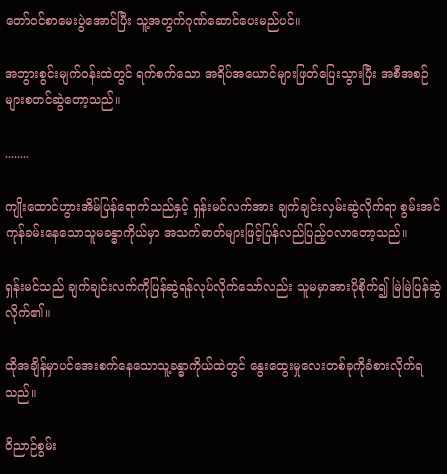တော်ဝင်စာမေးပွဲအောင်ပြီး သူ့အတွက်ဂုဏ်ဆောင်ပေးမည်ပင်။

အဘွားစွင်းမျက်ဝန်းထဲတွင် ရက်စက်သော အရိပ်အယောင်များဖြတ်ပြေးသွားပြီး အစီအစဉ်များစတင်ဆွဲတော့သည်။

........

ကျိုးထောင်ဟွားအိမ်ပြန်ရောက်သည်နှင့် ရှန်းမင်လက်အား ချက်ချင်းလှမ်းဆွဲလိုက်ရာ စွမ်းအင်ကုန်ခမ်းနေသောသူမခန္ဓာကိုယ်မှာ အသက်ဓာတ်များဖြင့်ပြန်လည်ပြည့်ဝလာတော့သည်။

ရှန်းမင်သည် ချက်ချင်းလက်ကိုပြန်ဆွဲရန်လုပ်လိုက်သော်လည်း သူမမှာအားပိုစိုက်၍ မြဲမြဲပြန်ဆွဲလိုက်၏။

ထိုအချိန်မှာပင်အေးစက်နေသောသူ့ခန္ဓာကိုယ်ထဲတွင် နွေးထွေးမှုလေးတစ်ခုကိုခံစားလိုက်ရသည်။

ဝိညာဉ်စွမ်း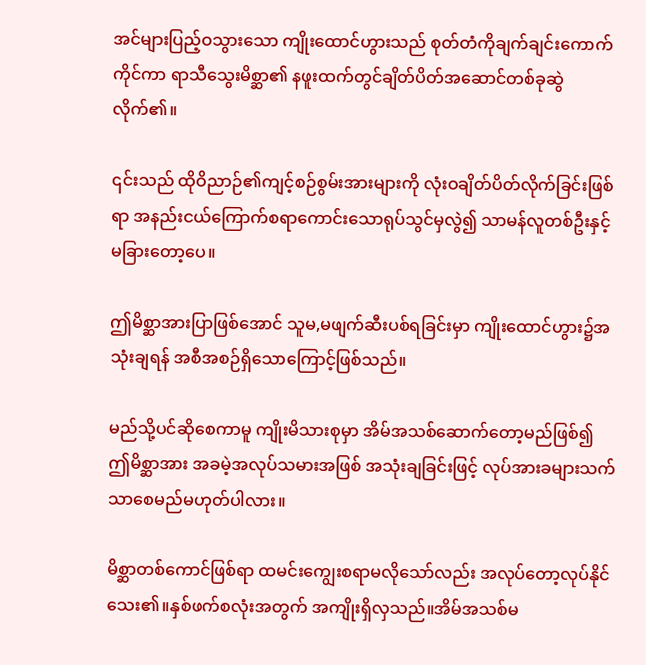အင်များပြည့်ဝသွားသော ကျိုးထောင်ဟွားသည် စုတ်တံကိုချက်ချင်းကောက်ကိုင်ကာ ရာသီသွေးမိစ္ဆာ၏ နဖူးထက်တွင်ချိတ်ပိတ်အဆောင်တစ်ခုဆွဲလိုက်၏။

၎င်းသည် ထိုဝိညာဉ်၏ကျင့်စဉ်စွမ်းအားများကို လုံးဝချိတ်ပိတ်လိုက်ခြင်းဖြစ်ရာ အနည်းငယ်ကြောက်စရာကောင်းသောရုပ်သွင်မှလွဲ၍ သာမန်လူတစ်ဦးနှင့်မခြားတော့ပေ။

ဤမိစ္ဆာအားပြာဖြစ်အောင် သူမ,မဖျက်ဆီးပစ်ရခြင်းမှာ ကျိုးထောင်ဟွား၌အသုံးချရန် အစီအစဉ်ရှိသောကြောင့်ဖြစ်သည်။

မည်သို့ပင်ဆိုစေကာမူ ကျိုးမိသားစုမှာ အိမ်အသစ်ဆောက်တော့မည်ဖြစ်၍ ဤမိစ္ဆာအား အခမဲ့အလုပ်သမားအဖြစ် အသုံးချခြင်းဖြင့် လုပ်အားခများသက်သာစေမည်မဟုတ်ပါလား။

မိစ္ဆာတစ်ကောင်ဖြစ်ရာ ထမင်းကျွေးစရာမလိုသော်လည်း အလုပ်တော့လုပ်နိုင်သေး၏။နှစ်ဖက်စလုံးအတွက် အကျိုးရှိလှသည်။အိမ်အသစ်မ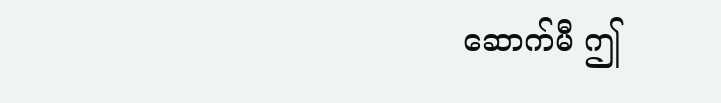ဆောက်မီ ဤ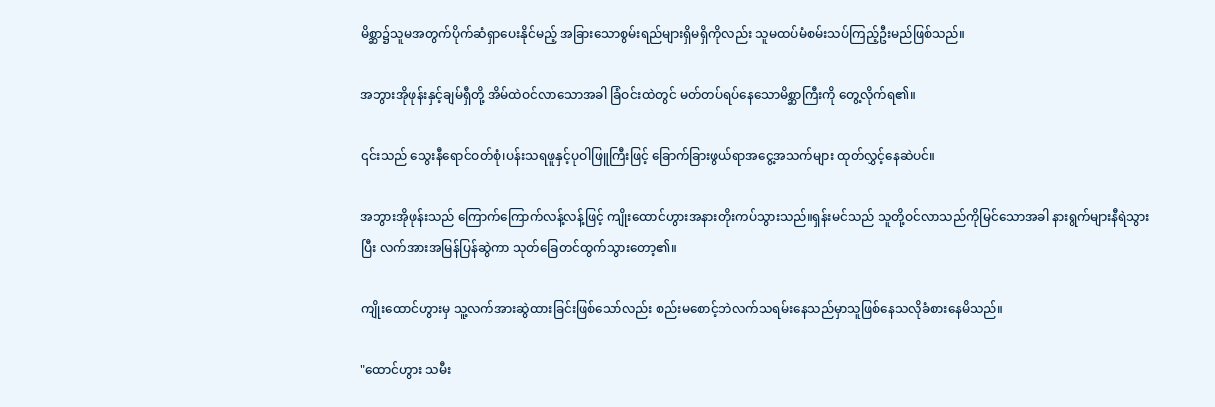မိစ္ဆာ၌သူမအတွက်ပိုက်ဆံရှာပေးနိုင်မည့် အခြားသောစွမ်းရည်များရှိမရှိကိုလည်း သူမထပ်မံစမ်းသပ်ကြည့်ဦးမည်ဖြစ်သည်။

အဘွားအိုဖုန်းနှင့်ချမ်ရှီတို့ အိမ်ထဲဝင်လာသောအခါ ခြံဝင်းထဲတွင် မတ်တပ်ရပ်နေသောမိစ္ဆာကြီးကို တွေ့လိုက်ရ၏။

၎င်းသည် သွေးနီရောင်ဝတ်စုံ၊ပန်းသရဖူနှင့်ပုဝါဖြူကြီးဖြင့် ခြောက်ခြားဖွယ်ရာအငွေ့အသက်များ ထုတ်လွှင့်နေဆဲပင်။

အဘွားအိုဖုန်းသည် ကြောက်ကြောက်လန့်လန့်ဖြင့် ကျိုးထောင်ဟွားအနားတိုးကပ်သွားသည်။ရှန်းမင်သည် သူတို့ဝင်လာသည်ကိုမြင်သောအခါ နားရွက်များနီရဲသွားပြီး လက်အားအမြန်ပြန်ဆွဲကာ သုတ်ခြေတင်ထွက်သွားတော့၏။

ကျိုးထောင်ဟွားမှ သူ့လက်အားဆွဲထားခြင်းဖြစ်သော်လည်း စည်းမစောင့်ဘဲလက်သရမ်းနေသည်မှာသူဖြစ်နေသလိုခံစားနေမိသည်။

"ထောင်ဟွား သမီး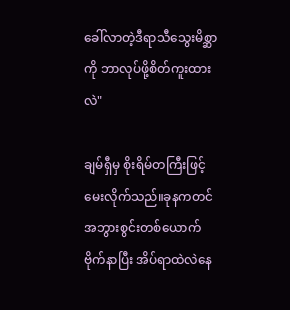ခေါ်လာတဲ့ဒီရာသီသွေးမိစ္ဆာကို ဘာလုပ်ဖို့စိတ်ကူးထားလဲ"

ချမ်ရှီမှ စိုးရိမ်တကြီးဖြင့်မေးလိုက်သည်။ခုနကတင် အဘွားစွင်းတစ်ယောက်ဗိုက်နာပြီး အိပ်ရာထဲလဲနေ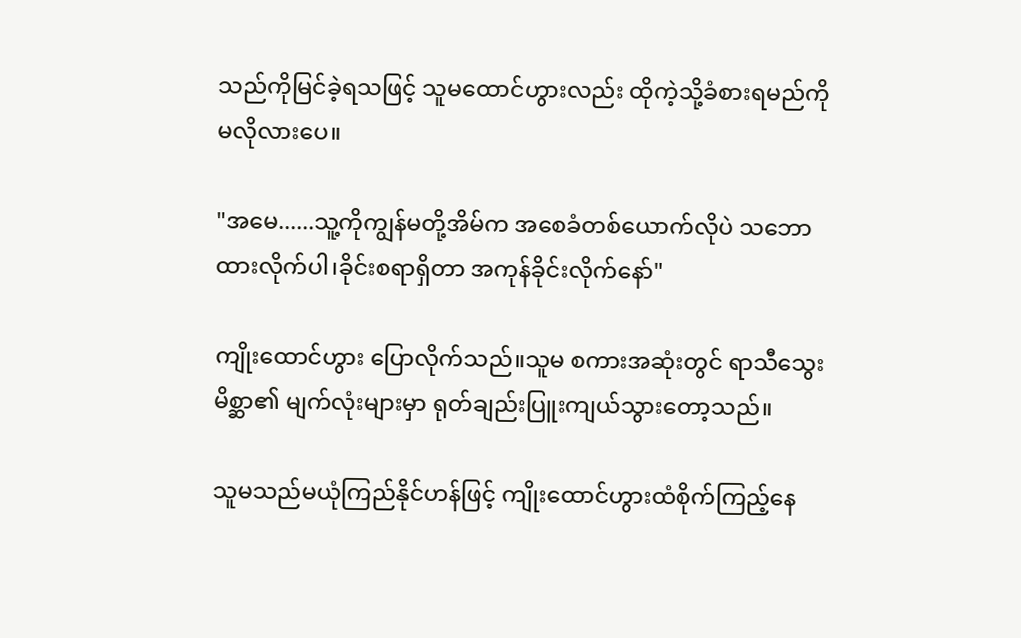သည်ကိုမြင်ခဲ့ရသဖြင့် သူမထောင်ဟွားလည်း ထိုကဲ့သို့ခံစားရမည်ကို မလိုလားပေ။

"အမေ......သူ့ကိုကျွန်မတို့အိမ်က အစေခံတစ်ယောက်လိုပဲ သဘောထားလိုက်ပါ၊ခိုင်းစရာရှိတာ အကုန်ခိုင်းလိုက်နော်"

ကျိုးထောင်ဟွား ပြောလိုက်သည်။သူမ စကားအဆုံးတွင် ရာသီသွေးမိစ္ဆာ၏ မျက်လုံးများမှာ ရုတ်ချည်းပြူးကျယ်သွားတော့သည်။

သူမသည်မယုံကြည်နိုင်ဟန်ဖြင့် ကျိုးထောင်ဟွားထံစိုက်ကြည့်နေ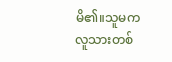မိ၏။သူမက လူသားတစ်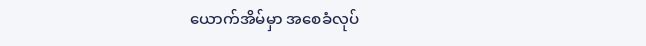ယောက်အိမ်မှာ အစေခံလုပ်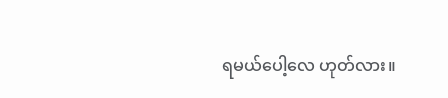ရမယ်ပေါ့လေ ဟုတ်လား။